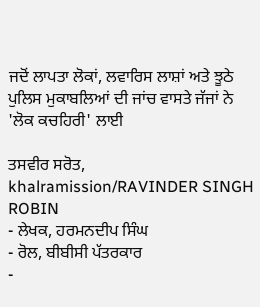ਜਦੋਂ ਲਾਪਤਾ ਲੋਕਾਂ, ਲਵਾਰਿਸ ਲਾਸ਼ਾਂ ਅਤੇ ਝੂਠੇ ਪੁਲਿਸ ਮੁਕਾਬਲਿਆਂ ਦੀ ਜਾਂਚ ਵਾਸਤੇ ਜੱਜਾਂ ਨੇ 'ਲੋਕ ਕਚਹਿਰੀ' ਲਾਈ

ਤਸਵੀਰ ਸਰੋਤ, khalramission/RAVINDER SINGH ROBIN
- ਲੇਖਕ, ਹਰਮਨਦੀਪ ਸਿੰਘ
- ਰੋਲ, ਬੀਬੀਸੀ ਪੱਤਰਕਾਰ
-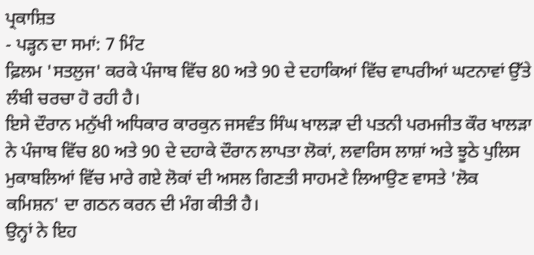ਪ੍ਰਕਾਸ਼ਿਤ
- ਪੜ੍ਹਨ ਦਾ ਸਮਾਂ: 7 ਮਿੰਟ
ਫ਼ਿਲਮ 'ਸਤਲੁਜ' ਕਰਕੇ ਪੰਜਾਬ ਵਿੱਚ 80 ਅਤੇ 90 ਦੇ ਦਹਾਕਿਆਂ ਵਿੱਚ ਵਾਪਰੀਆਂ ਘਟਨਾਵਾਂ ਉੱਤੇ ਲੰਬੀ ਚਰਚਾ ਹੋ ਰਹੀ ਹੈ।
ਇਸੇ ਦੌਰਾਨ ਮਨੁੱਖੀ ਅਧਿਕਾਰ ਕਾਰਕੁਨ ਜਸਵੰਤ ਸਿੰਘ ਖਾਲੜਾ ਦੀ ਪਤਨੀ ਪਰਮਜੀਤ ਕੌਰ ਖਾਲੜਾ ਨੇ ਪੰਜਾਬ ਵਿੱਚ 80 ਅਤੇ 90 ਦੇ ਦਹਾਕੇ ਦੌਰਾਨ ਲਾਪਤਾ ਲੋਕਾਂ, ਲਵਾਰਿਸ ਲਾਸ਼ਾਂ ਅਤੇ ਝੂਠੇ ਪੁਲਿਸ ਮੁਕਾਬਲਿਆਂ ਵਿੱਚ ਮਾਰੇ ਗਏ ਲੋਕਾਂ ਦੀ ਅਸਲ ਗਿਣਤੀ ਸਾਹਮਣੇ ਲਿਆਉਣ ਵਾਸਤੇ 'ਲੋਕ ਕਮਿਸ਼ਨ' ਦਾ ਗਠਨ ਕਰਨ ਦੀ ਮੰਗ ਕੀਤੀ ਹੈ।
ਉਨ੍ਹਾਂ ਨੇ ਇਹ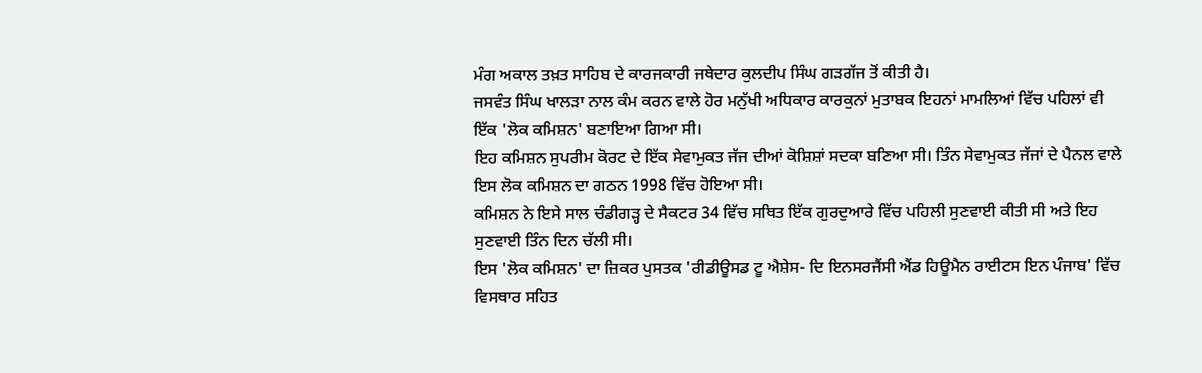ਮੰਗ ਅਕਾਲ ਤਖ਼ਤ ਸਾਹਿਬ ਦੇ ਕਾਰਜਕਾਰੀ ਜਥੇਦਾਰ ਕੁਲਦੀਪ ਸਿੰਘ ਗੜਗੱਜ ਤੋਂ ਕੀਤੀ ਹੈ।
ਜਸਵੰਤ ਸਿੰਘ ਖਾਲੜਾ ਨਾਲ ਕੰਮ ਕਰਨ ਵਾਲੇ ਹੋਰ ਮਨੁੱਖੀ ਅਧਿਕਾਰ ਕਾਰਕੁਨਾਂ ਮੁਤਾਬਕ ਇਹਨਾਂ ਮਾਮਲਿਆਂ ਵਿੱਚ ਪਹਿਲਾਂ ਵੀ ਇੱਕ 'ਲੋਕ ਕਮਿਸ਼ਨ' ਬਣਾਇਆ ਗਿਆ ਸੀ।
ਇਹ ਕਮਿਸ਼ਨ ਸੁਪਰੀਮ ਕੋਰਟ ਦੇ ਇੱਕ ਸੇਵਾਮੁਕਤ ਜੱਜ ਦੀਆਂ ਕੋਸ਼ਿਸ਼ਾਂ ਸਦਕਾ ਬਣਿਆ ਸੀ। ਤਿੰਨ ਸੇਵਾਮੁਕਤ ਜੱਜਾਂ ਦੇ ਪੈਨਲ ਵਾਲੇ ਇਸ ਲੋਕ ਕਮਿਸ਼ਨ ਦਾ ਗਠਨ 1998 ਵਿੱਚ ਹੋਇਆ ਸੀ।
ਕਮਿਸ਼ਨ ਨੇ ਇਸੇ ਸਾਲ ਚੰਡੀਗੜ੍ਹ ਦੇ ਸੈਕਟਰ 34 ਵਿੱਚ ਸਥਿਤ ਇੱਕ ਗੁਰਦੁਆਰੇ ਵਿੱਚ ਪਹਿਲੀ ਸੁਣਵਾਈ ਕੀਤੀ ਸੀ ਅਤੇ ਇਹ ਸੁਣਵਾਈ ਤਿੰਨ ਦਿਨ ਚੱਲੀ ਸੀ।
ਇਸ 'ਲੋਕ ਕਮਿਸ਼ਨ' ਦਾ ਜ਼ਿਕਰ ਪੁਸਤਕ 'ਰੀਡੀਊਸਡ ਟੂ ਐਸ਼ੇਸ- ਦਿ ਇਨਸਰਜੈਂਸੀ ਐਂਡ ਹਿਊਮੈਨ ਰਾਈਟਸ ਇਨ ਪੰਜਾਬ' ਵਿੱਚ ਵਿਸਥਾਰ ਸਹਿਤ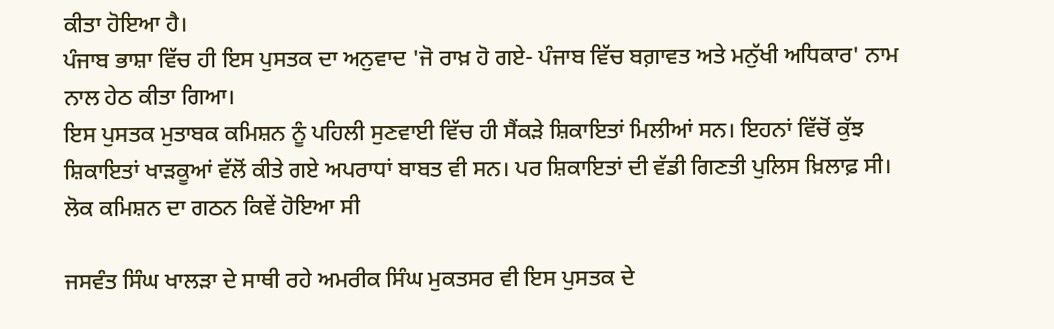ਕੀਤਾ ਹੋਇਆ ਹੈ।
ਪੰਜਾਬ ਭਾਸ਼ਾ ਵਿੱਚ ਹੀ ਇਸ ਪੁਸਤਕ ਦਾ ਅਨੁਵਾਦ 'ਜੋ ਰਾਖ਼ ਹੋ ਗਏ- ਪੰਜਾਬ ਵਿੱਚ ਬਗ਼ਾਵਤ ਅਤੇ ਮਨੁੱਖੀ ਅਧਿਕਾਰ' ਨਾਮ ਨਾਲ ਹੇਠ ਕੀਤਾ ਗਿਆ।
ਇਸ ਪੁਸਤਕ ਮੁਤਾਬਕ ਕਮਿਸ਼ਨ ਨੂੰ ਪਹਿਲੀ ਸੁਣਵਾਈ ਵਿੱਚ ਹੀ ਸੈਂਕੜੇ ਸ਼ਿਕਾਇਤਾਂ ਮਿਲੀਆਂ ਸਨ। ਇਹਨਾਂ ਵਿੱਚੋਂ ਕੁੱਝ ਸ਼ਿਕਾਇਤਾਂ ਖਾੜਕੂਆਂ ਵੱਲੋਂ ਕੀਤੇ ਗਏ ਅਪਰਾਧਾਂ ਬਾਬਤ ਵੀ ਸਨ। ਪਰ ਸ਼ਿਕਾਇਤਾਂ ਦੀ ਵੱਡੀ ਗਿਣਤੀ ਪੁਲਿਸ ਖ਼ਿਲਾਫ਼ ਸੀ।
ਲੋਕ ਕਮਿਸ਼ਨ ਦਾ ਗਠਨ ਕਿਵੇਂ ਹੋਇਆ ਸੀ

ਜਸਵੰਤ ਸਿੰਘ ਖਾਲੜਾ ਦੇ ਸਾਥੀ ਰਹੇ ਅਮਰੀਕ ਸਿੰਘ ਮੁਕਤਸਰ ਵੀ ਇਸ ਪੁਸਤਕ ਦੇ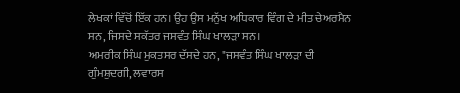ਲੇਖਕਾਂ ਵਿੱਚੋਂ ਇੱਕ ਹਨ। ਉਹ ਉਸ ਮਨੁੱਖ ਅਧਿਕਾਰ ਵਿੰਗ ਦੇ ਮੀਤ ਚੇਅਰਮੈਨ ਸਨ, ਜਿਸਦੇ ਸਕੱਤਰ ਜਸਵੰਤ ਸਿੰਘ ਖਾਲੜਾ ਸਨ।
ਅਮਰੀਕ ਸਿੰਘ ਮੁਕਤਸਰ ਦੱਸਦੇ ਹਨ, "ਜਸਵੰਤ ਸਿੰਘ ਖਾਲੜਾ ਦੀ ਗੁੰਮਸ਼ੁਦਗੀ, ਲਵਾਰਸ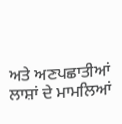ਅਤੇ ਅਣਪਛਾਤੀਆਂ ਲਾਸ਼ਾਂ ਦੇ ਮਾਮਲਿਆਂ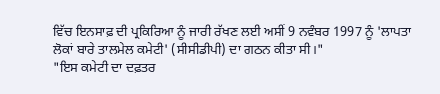ਵਿੱਚ ਇਨਸਾਫ਼ ਦੀ ਪ੍ਰਕਿਰਿਆ ਨੂੰ ਜਾਰੀ ਰੱਖਣ ਲਈ ਅਸੀਂ 9 ਨਵੰਬਰ 1997 ਨੂੰ 'ਲਾਪਤਾ ਲੋਕਾਂ ਬਾਰੇ ਤਾਲਮੇਲ ਕਮੇਟੀ' (ਸੀਸੀਡੀਪੀ) ਦਾ ਗਠਨ ਕੀਤਾ ਸੀ।"
"ਇਸ ਕਮੇਟੀ ਦਾ ਦਫ਼ਤਰ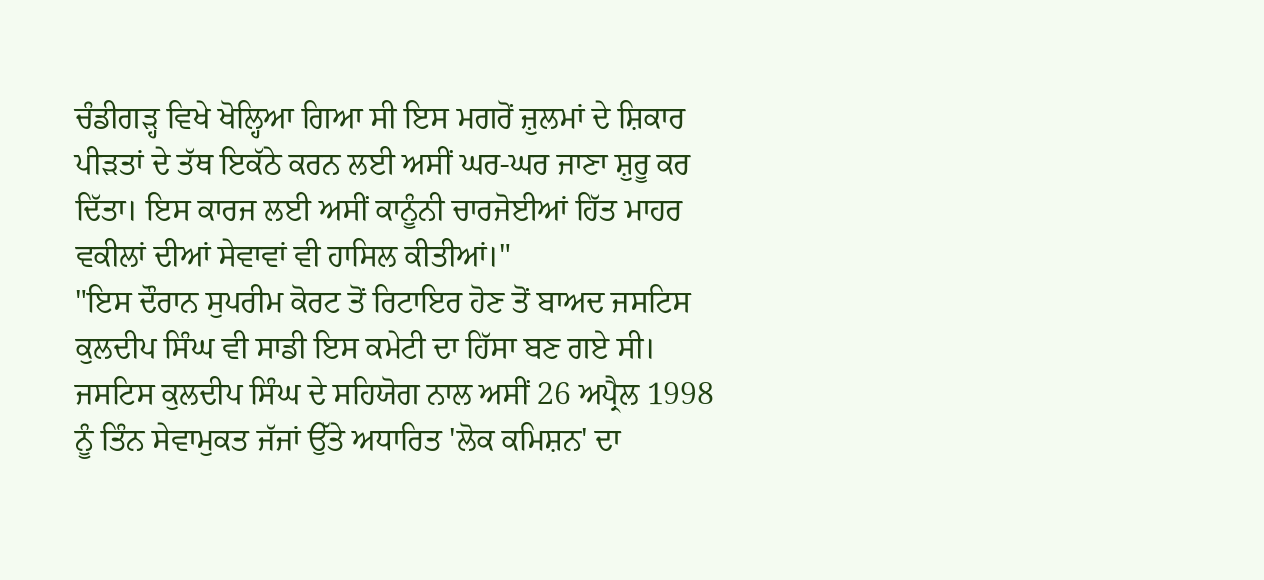ਚੰਡੀਗੜ੍ਹ ਵਿਖੇ ਖੋਲ੍ਹਿਆ ਗਿਆ ਸੀ ਇਸ ਮਗਰੋਂ ਜ਼ੁਲਮਾਂ ਦੇ ਸ਼ਿਕਾਰ ਪੀੜਤਾਂ ਦੇ ਤੱਥ ਇਕੱਠੇ ਕਰਨ ਲਈ ਅਸੀਂ ਘਰ-ਘਰ ਜਾਣਾ ਸ਼ੁਰੂ ਕਰ ਦਿੱਤਾ। ਇਸ ਕਾਰਜ ਲਈ ਅਸੀਂ ਕਾਨੂੰਨੀ ਚਾਰਜੋਈਆਂ ਹਿੱਤ ਮਾਹਰ ਵਕੀਲਾਂ ਦੀਆਂ ਸੇਵਾਵਾਂ ਵੀ ਹਾਸਿਲ ਕੀਤੀਆਂ।"
"ਇਸ ਦੌਰਾਨ ਸੁਪਰੀਮ ਕੋਰਟ ਤੋਂ ਰਿਟਾਇਰ ਹੋਣ ਤੋਂ ਬਾਅਦ ਜਸਟਿਸ ਕੁਲਦੀਪ ਸਿੰਘ ਵੀ ਸਾਡੀ ਇਸ ਕਮੇਟੀ ਦਾ ਹਿੱਸਾ ਬਣ ਗਏ ਸੀ। ਜਸਟਿਸ ਕੁਲਦੀਪ ਸਿੰਘ ਦੇ ਸਹਿਯੋਗ ਨਾਲ ਅਸੀਂ 26 ਅਪ੍ਰੈਲ 1998 ਨੂੰ ਤਿੰਨ ਸੇਵਾਮੁਕਤ ਜੱਜਾਂ ਉੱਤੇ ਅਧਾਰਿਤ 'ਲੋਕ ਕਮਿਸ਼ਨ' ਦਾ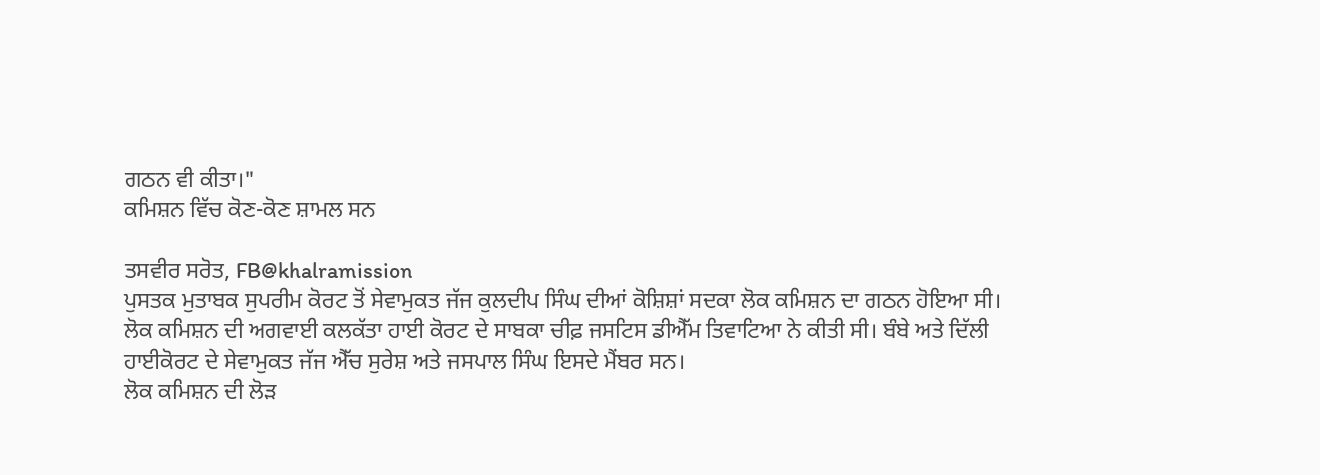ਗਠਨ ਵੀ ਕੀਤਾ।"
ਕਮਿਸ਼ਨ ਵਿੱਚ ਕੋਣ-ਕੋਣ ਸ਼ਾਮਲ ਸਨ

ਤਸਵੀਰ ਸਰੋਤ, FB@khalramission
ਪੁਸਤਕ ਮੁਤਾਬਕ ਸੁਪਰੀਮ ਕੋਰਟ ਤੋਂ ਸੇਵਾਮੁਕਤ ਜੱਜ ਕੁਲਦੀਪ ਸਿੰਘ ਦੀਆਂ ਕੋਸ਼ਿਸ਼ਾਂ ਸਦਕਾ ਲੋਕ ਕਮਿਸ਼ਨ ਦਾ ਗਠਨ ਹੋਇਆ ਸੀ।
ਲੋਕ ਕਮਿਸ਼ਨ ਦੀ ਅਗਵਾਈ ਕਲਕੱਤਾ ਹਾਈ ਕੋਰਟ ਦੇ ਸਾਬਕਾ ਚੀਫ਼ ਜਸਟਿਸ ਡੀਐੱਮ ਤਿਵਾਟਿਆ ਨੇ ਕੀਤੀ ਸੀ। ਬੰਬੇ ਅਤੇ ਦਿੱਲੀ ਹਾਈਕੋਰਟ ਦੇ ਸੇਵਾਮੁਕਤ ਜੱਜ ਐੱਚ ਸੁਰੇਸ਼ ਅਤੇ ਜਸਪਾਲ ਸਿੰਘ ਇਸਦੇ ਮੈਂਬਰ ਸਨ।
ਲੋਕ ਕਮਿਸ਼ਨ ਦੀ ਲੋੜ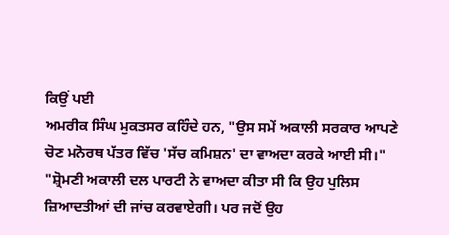ਕਿਉਂ ਪਈ
ਅਮਰੀਕ ਸਿੰਘ ਮੁਕਤਸਰ ਕਹਿੰਦੇ ਹਨ, "ਉਸ ਸਮੇਂ ਅਕਾਲੀ ਸਰਕਾਰ ਆਪਣੇ ਚੋਣ ਮਨੋਰਥ ਪੱਤਰ ਵਿੱਚ 'ਸੱਚ ਕਮਿਸ਼ਨ' ਦਾ ਵਾਅਦਾ ਕਰਕੇ ਆਈ ਸੀ।"
"ਸ਼੍ਰੋਮਣੀ ਅਕਾਲੀ ਦਲ ਪਾਰਟੀ ਨੇ ਵਾਅਦਾ ਕੀਤਾ ਸੀ ਕਿ ਉਹ ਪੁਲਿਸ ਜ਼ਿਆਦਤੀਆਂ ਦੀ ਜਾਂਚ ਕਰਵਾਏਗੀ। ਪਰ ਜਦੋਂ ਉਹ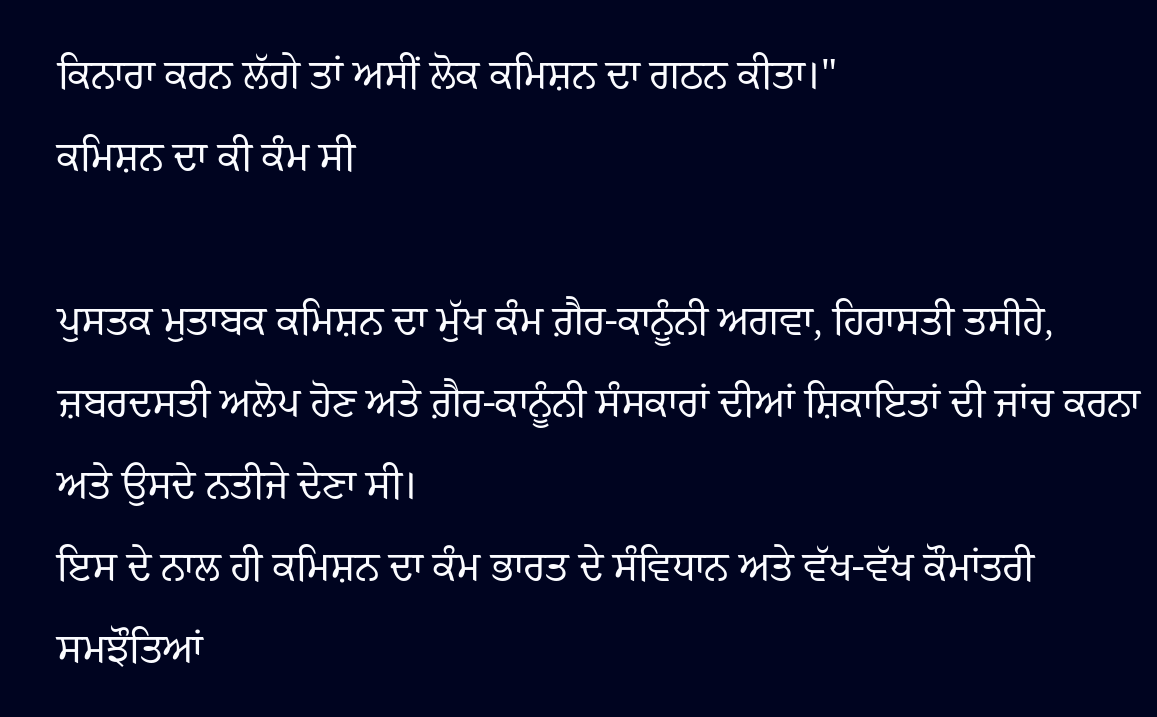ਕਿਨਾਰਾ ਕਰਨ ਲੱਗੇ ਤਾਂ ਅਸੀਂ ਲੋਕ ਕਮਿਸ਼ਨ ਦਾ ਗਠਨ ਕੀਤਾ।"
ਕਮਿਸ਼ਨ ਦਾ ਕੀ ਕੰਮ ਸੀ

ਪੁਸਤਕ ਮੁਤਾਬਕ ਕਮਿਸ਼ਨ ਦਾ ਮੁੱਖ ਕੰਮ ਗ਼ੈਰ-ਕਾਨੂੰਨੀ ਅਗਵਾ, ਹਿਰਾਸਤੀ ਤਸੀਹੇ, ਜ਼ਬਰਦਸਤੀ ਅਲੋਪ ਹੋਣ ਅਤੇ ਗ਼ੈਰ-ਕਾਨੂੰਨੀ ਸੰਸਕਾਰਾਂ ਦੀਆਂ ਸ਼ਿਕਾਇਤਾਂ ਦੀ ਜਾਂਚ ਕਰਨਾ ਅਤੇ ਉਸਦੇ ਨਤੀਜੇ ਦੇਣਾ ਸੀ।
ਇਸ ਦੇ ਨਾਲ ਹੀ ਕਮਿਸ਼ਨ ਦਾ ਕੰਮ ਭਾਰਤ ਦੇ ਸੰਵਿਧਾਨ ਅਤੇ ਵੱਖ-ਵੱਖ ਕੌਮਾਂਤਰੀ ਸਮਝੌਤਿਆਂ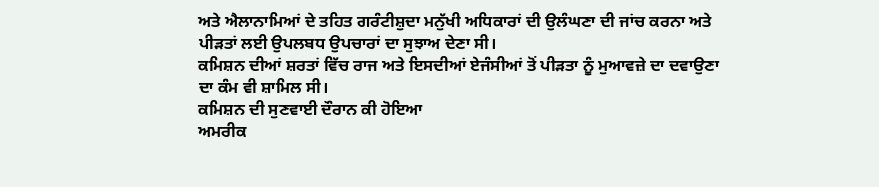ਅਤੇ ਐਲਾਨਾਮਿਆਂ ਦੇ ਤਹਿਤ ਗਰੰਟੀਸ਼ੁਦਾ ਮਨੁੱਖੀ ਅਧਿਕਾਰਾਂ ਦੀ ਉਲੰਘਣਾ ਦੀ ਜਾਂਚ ਕਰਨਾ ਅਤੇ ਪੀੜਤਾਂ ਲਈ ਉਪਲਬਧ ਉਪਚਾਰਾਂ ਦਾ ਸੁਝਾਅ ਦੇਣਾ ਸੀ।
ਕਮਿਸ਼ਨ ਦੀਆਂ ਸ਼ਰਤਾਂ ਵਿੱਚ ਰਾਜ ਅਤੇ ਇਸਦੀਆਂ ਏਜੰਸੀਆਂ ਤੋਂ ਪੀੜਤਾ ਨੂੰ ਮੁਆਵਜ਼ੇ ਦਾ ਦਵਾਉਣਾ ਦਾ ਕੰਮ ਵੀ ਸ਼ਾਮਿਲ ਸੀ।
ਕਮਿਸ਼ਨ ਦੀ ਸੁਣਵਾਈ ਦੌਰਾਨ ਕੀ ਹੋਇਆ
ਅਮਰੀਕ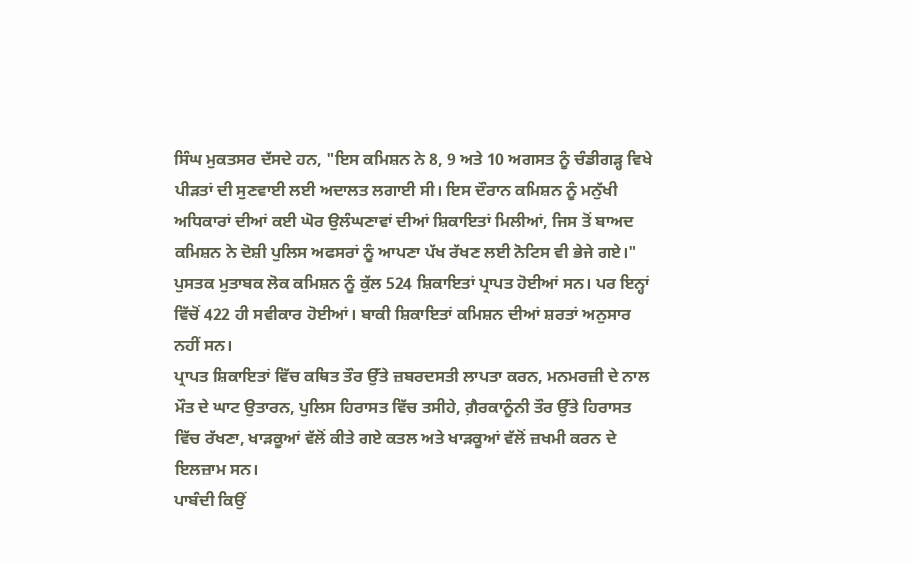ਸਿੰਘ ਮੁਕਤਸਰ ਦੱਸਦੇ ਹਨ, "ਇਸ ਕਮਿਸ਼ਨ ਨੇ 8, 9 ਅਤੇ 10 ਅਗਸਤ ਨੂੰ ਚੰਡੀਗੜ੍ਹ ਵਿਖੇ ਪੀੜਤਾਂ ਦੀ ਸੁਣਵਾਈ ਲਈ ਅਦਾਲਤ ਲਗਾਈ ਸੀ। ਇਸ ਦੌਰਾਨ ਕਮਿਸ਼ਨ ਨੂੰ ਮਨੁੱਖੀ ਅਧਿਕਾਰਾਂ ਦੀਆਂ ਕਈ ਘੋਰ ਉਲੰਘਣਾਵਾਂ ਦੀਆਂ ਸ਼ਿਕਾਇਤਾਂ ਮਿਲੀਆਂ, ਜਿਸ ਤੋਂ ਬਾਅਦ ਕਮਿਸ਼ਨ ਨੇ ਦੋਸ਼ੀ ਪੁਲਿਸ ਅਫਸਰਾਂ ਨੂੰ ਆਪਣਾ ਪੱਖ ਰੱਖਣ ਲਈ ਨੋਟਿਸ ਵੀ ਭੇਜੇ ਗਏ।"
ਪੁਸਤਕ ਮੁਤਾਬਕ ਲੋਕ ਕਮਿਸ਼ਨ ਨੂੰ ਕੁੱਲ 524 ਸ਼ਿਕਾਇਤਾਂ ਪ੍ਰਾਪਤ ਹੋਈਆਂ ਸਨ। ਪਰ ਇਨ੍ਹਾਂ ਵਿੱਚੋਂ 422 ਹੀ ਸਵੀਕਾਰ ਹੋਈਆਂ। ਬਾਕੀ ਸ਼ਿਕਾਇਤਾਂ ਕਮਿਸ਼ਨ ਦੀਆਂ ਸ਼ਰਤਾਂ ਅਨੁਸਾਰ ਨਹੀਂ ਸਨ।
ਪ੍ਰਾਪਤ ਸ਼ਿਕਾਇਤਾਂ ਵਿੱਚ ਕਥਿਤ ਤੌਰ ਉੱਤੇ ਜ਼ਬਰਦਸਤੀ ਲਾਪਤਾ ਕਰਨ, ਮਨਮਰਜ਼ੀ ਦੇ ਨਾਲ ਮੌਤ ਦੇ ਘਾਟ ਉਤਾਰਨ, ਪੁਲਿਸ ਹਿਰਾਸਤ ਵਿੱਚ ਤਸੀਹੇ, ਗ਼ੈਰਕਾਨੂੰਨੀ ਤੌਰ ਉੱਤੇ ਹਿਰਾਸਤ ਵਿੱਚ ਰੱਖਣਾ, ਖਾੜਕੂਆਂ ਵੱਲੋਂ ਕੀਤੇ ਗਏ ਕਤਲ ਅਤੇ ਖਾੜਕੂਆਂ ਵੱਲੋਂ ਜ਼ਖਮੀ ਕਰਨ ਦੇ ਇਲਜ਼ਾਮ ਸਨ।
ਪਾਬੰਦੀ ਕਿਉਂ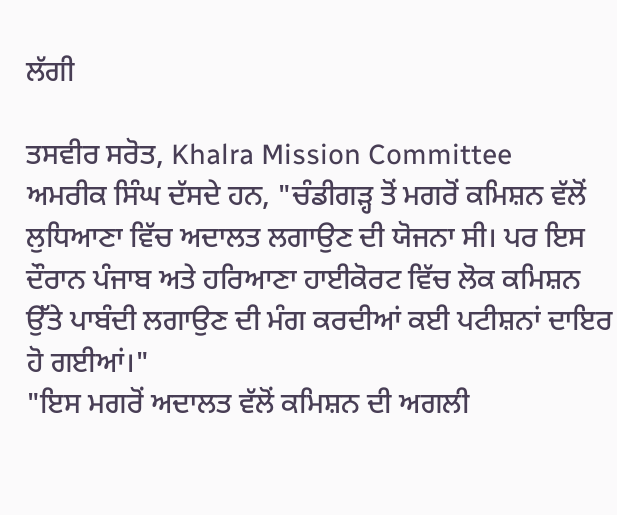ਲੱਗੀ

ਤਸਵੀਰ ਸਰੋਤ, Khalra Mission Committee
ਅਮਰੀਕ ਸਿੰਘ ਦੱਸਦੇ ਹਨ, "ਚੰਡੀਗੜ੍ਹ ਤੋਂ ਮਗਰੋਂ ਕਮਿਸ਼ਨ ਵੱਲੋਂ ਲੁਧਿਆਣਾ ਵਿੱਚ ਅਦਾਲਤ ਲਗਾਉਣ ਦੀ ਯੋਜਨਾ ਸੀ। ਪਰ ਇਸ ਦੌਰਾਨ ਪੰਜਾਬ ਅਤੇ ਹਰਿਆਣਾ ਹਾਈਕੋਰਟ ਵਿੱਚ ਲੋਕ ਕਮਿਸ਼ਨ ਉੱਤੇ ਪਾਬੰਦੀ ਲਗਾਉਣ ਦੀ ਮੰਗ ਕਰਦੀਆਂ ਕਈ ਪਟੀਸ਼ਨਾਂ ਦਾਇਰ ਹੋ ਗਈਆਂ।"
"ਇਸ ਮਗਰੋਂ ਅਦਾਲਤ ਵੱਲੋਂ ਕਮਿਸ਼ਨ ਦੀ ਅਗਲੀ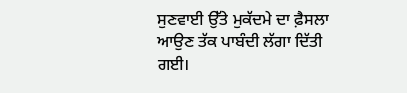ਸੁਣਵਾਈ ਉੱਤੇ ਮੁਕੱਦਮੇ ਦਾ ਫ਼ੈਸਲਾ ਆਉਣ ਤੱਕ ਪਾਬੰਦੀ ਲੱਗਾ ਦਿੱਤੀ ਗਈ।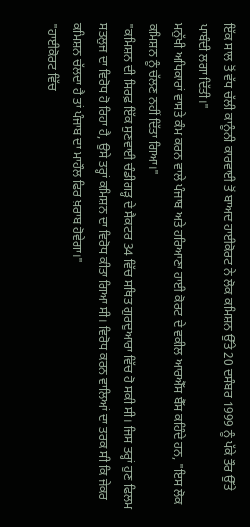ਇੱਕ ਸਾਲ ਤੋਂ ਵੱਧ ਚੱਲੀ ਕਾਨੂੰਨੀ ਕਾਰਵਾਈ ਤੋਂ ਬਾਅਦ ਹਾਈਕੋਰਟ ਨੇ ਲੋਕ ਕਮਿਸ਼ਨ ਉੱਤੇ 20 ਦਸੰਬਰ 1999 ਨੂੰ ਪੱਕੇ ਤੌਰ ਉੱਤੇ ਪਾਬੰਦੀ ਲਗਾ ਦਿੱਤੀ।"
ਮਨੁੱਖੀ ਅਧਿਕਾਰਾਂ ਵਾਸਤੇ ਕੰਮ ਕਰਨ ਵਾਲੇ ਪੰਜਾਬ ਅਤੇ ਹਰਿਆਣਾ ਹਾਈ ਕੋਰਟ ਦੇ ਵਕੀਲ ਆਰਐੱਸ ਬੈੱਸ ਕਹਿੰਦੇ ਹਨ, "ਇਸ ਲੋਕ ਕਮਿਸ਼ਨ ਨੂੰ ਚੱਲਣ ਨਹੀਂ ਦਿੱਤਾ ਗਿਆ।"
"ਕਮਿਸ਼ਨ ਦੀ ਸਿਰਫ਼ ਇੱਕ ਸੁਣਵਾਈ ਚੰਡੀਗੜ੍ਹ ਦੇ ਸੈਕਟਰ 34 ਵਿੱਚ ਸਥਿਤ ਗੁਰਦੁਆਰਾ ਵਿੱਚ ਹੋ ਸਕੀ ਸੀ। ਜਿਸ ਤਰ੍ਹਾਂ ਹੁਣ ਫਿਲਮ ਸਤਲੁਜ ਦਾ ਵਿਰੋਧ ਹੋ ਰਿਹਾ ਹੈ, ਉਸੇ ਤਰ੍ਹਾਂ ਕਮਿਸ਼ਨ ਦਾ ਵਿਰੋਧ ਕੀਤਾ ਗਿਆ ਸੀ। ਵਿਰੋਧ ਕਰਨ ਵਾਲਿਆਂ ਦਾ ਤਰਕ ਸੀ ਕਿ ਜੇਕਰ ਕਮਿਸ਼ਨ ਚੱਲਦਾ ਹੈ ਤਾਂ ਪੰਜਾਬ ਦਾ ਮਾਹੌਲ ਫਿਰ ਖ਼ਰਾਬ ਹੋਵੇਗਾ।"
"ਹਾਈਕੋਰਟ ਵਿੱਚ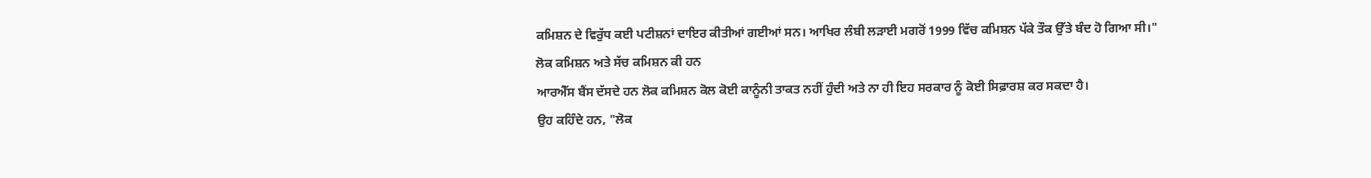ਕਮਿਸ਼ਨ ਦੇ ਵਿਰੁੱਧ ਕਈ ਪਟੀਸ਼ਨਾਂ ਦਾਇਰ ਕੀਤੀਆਂ ਗਈਆਂ ਸਨ। ਆਖਿਰ ਲੰਬੀ ਲੜਾਈ ਮਗਰੋਂ 1999 ਵਿੱਚ ਕਮਿਸ਼ਨ ਪੱਕੇ ਤੌਕ ਉੱਤੇ ਬੰਦ ਹੋ ਗਿਆ ਸੀ।"
ਲੋਕ ਕਮਿਸ਼ਨ ਅਤੇ ਸੱਚ ਕਮਿਸ਼ਨ ਕੀ ਹਨ
ਆਰਐੱਸ ਬੈਂਸ ਦੱਸਦੇ ਹਨ ਲੋਕ ਕਮਿਸ਼ਨ ਕੋਲ ਕੋਈ ਕਾਨੂੰਨੀ ਤਾਕਤ ਨਹੀਂ ਹੁੰਦੀ ਅਤੇ ਨਾ ਹੀ ਇਹ ਸਰਕਾਰ ਨੂੰ ਕੋਈ ਸਿਫ਼ਾਰਸ਼ ਕਰ ਸਕਦਾ ਹੈ।
ਉਹ ਕਹਿੰਦੇ ਹਨ, "ਲੋਕ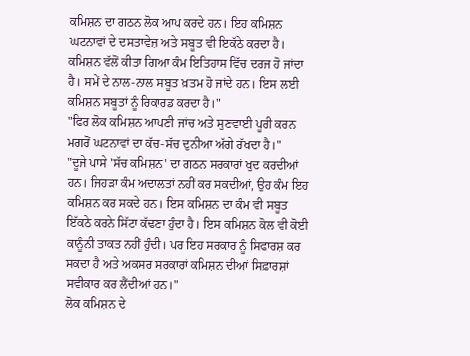ਕਮਿਸ਼ਨ ਦਾ ਗਠਨ ਲੋਕ ਆਪ ਕਰਦੇ ਹਨ। ਇਹ ਕਮਿਸ਼ਨ ਘਟਨਾਵਾਂ ਦੇ ਦਸਤਾਵੇਜ਼ ਅਤੇ ਸਬੂਤ ਵੀ ਇਕੱਠੇ ਕਰਦਾ ਹੈ। ਕਮਿਸ਼ਨ ਵੱਲੋਂ ਕੀਤਾ ਗਿਆ ਕੰਮ ਇਤਿਹਾਸ ਵਿੱਚ ਦਰਜ ਹੋ ਜਾਂਦਾ ਹੈ। ਸਮੇਂ ਦੇ ਨਾਲ-ਨਾਲ ਸਬੂਤ ਖ਼ਤਮ ਹੋ ਜਾਂਦੇ ਹਨ। ਇਸ ਲਈ ਕਮਿਸ਼ਨ ਸਬੂਤਾਂ ਨੂੰ ਰਿਕਾਰਡ ਕਰਦਾ ਹੈ।"
"ਫਿਰ ਲੋਕ ਕਮਿਸ਼ਨ ਆਪਣੀ ਜਾਂਚ ਅਤੇ ਸੁਣਵਾਈ ਪੂਰੀ ਕਰਨ ਮਗਰੋਂ ਘਟਨਾਵਾਂ ਦਾ ਕੱਚ-ਸੱਚ ਦੁਨੀਆ ਅੱਗੇ ਰੱਖਦਾ ਹੈ।"
"ਦੂਜੇ ਪਾਸੇ 'ਸੱਚ ਕਮਿਸ਼ਨ' ਦਾ ਗਠਨ ਸਰਕਾਰਾਂ ਖੁਦ ਕਰਦੀਆਂ ਹਨ। ਜਿਹੜਾ ਕੰਮ ਅਦਾਲਤਾਂ ਨਹੀਂ ਕਰ ਸਕਦੀਆਂ, ਉਹ ਕੰਮ ਇਹ ਕਮਿਸ਼ਨ ਕਰ ਸਕਦੇ ਹਨ। ਇਸ ਕਮਿਸ਼ਨ ਦਾ ਕੰਮ ਵੀ ਸਬੂਤ ਇੱਕਠੇ ਕਰਨੇ ਸਿੱਟਾ ਕੱਢਣਾ ਹੁੰਦਾ ਹੈ। ਇਸ ਕਮਿਸ਼ਨ ਕੋਲ ਵੀ ਕੋਈ ਕਾਨੂੰਨੀ ਤਾਕਤ ਨਹੀਂ ਹੁੰਦੀ। ਪਰ ਇਹ ਸਰਕਾਰ ਨੂੰ ਸਿਫਾਰਸ਼ ਕਰ ਸਕਦਾ ਹੈ ਅਤੇ ਅਕਸਰ ਸਰਕਾਰਾਂ ਕਮਿਸ਼ਨ ਦੀਆਂ ਸਿਫ਼ਾਰਸ਼ਾਂ ਸਵੀਕਾਰ ਕਰ ਲੈਂਦੀਆਂ ਹਨ।"
ਲੋਕ ਕਮਿਸ਼ਨ ਦੇ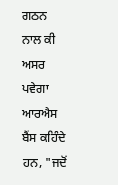ਗਠਨ ਨਾਲ ਕੀ ਅਸਰ ਪਵੇਗਾ
ਆਰਐਸ ਬੈਂਸ ਕਹਿੰਦੇ ਹਨ, "ਜਦੋਂ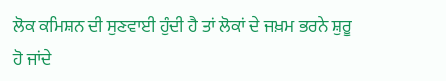ਲੋਕ ਕਮਿਸ਼ਨ ਦੀ ਸੁਣਵਾਈ ਹੁੰਦੀ ਹੈ ਤਾਂ ਲੋਕਾਂ ਦੇ ਜਖ਼ਮ ਭਰਨੇ ਸ਼ੁਰੂ ਹੋ ਜਾਂਦੇ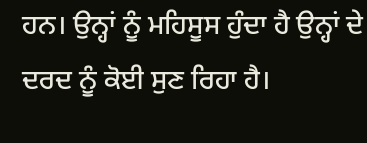ਹਨ। ਉਨ੍ਹਾਂ ਨੂੰ ਮਹਿਸੂਸ ਹੁੰਦਾ ਹੈ ਉਨ੍ਹਾਂ ਦੇ ਦਰਦ ਨੂੰ ਕੋਈ ਸੁਣ ਰਿਹਾ ਹੈ।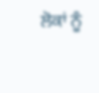ਲੋਕਾਂ ਨੂੰ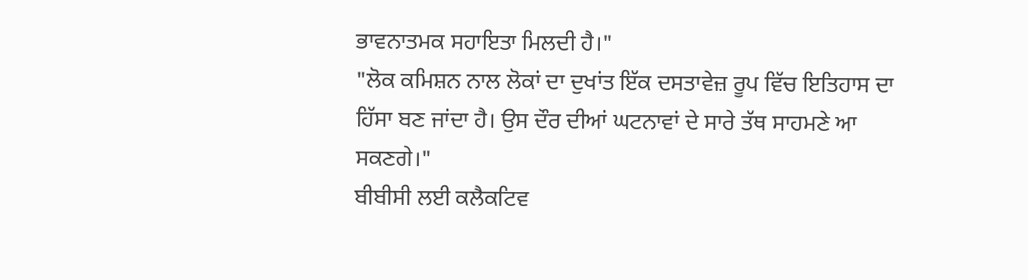ਭਾਵਨਾਤਮਕ ਸਹਾਇਤਾ ਮਿਲਦੀ ਹੈ।"
"ਲੋਕ ਕਮਿਸ਼ਨ ਨਾਲ ਲੋਕਾਂ ਦਾ ਦੁਖਾਂਤ ਇੱਕ ਦਸਤਾਵੇਜ਼ ਰੂਪ ਵਿੱਚ ਇਤਿਹਾਸ ਦਾ ਹਿੱਸਾ ਬਣ ਜਾਂਦਾ ਹੈ। ਉਸ ਦੌਰ ਦੀਆਂ ਘਟਨਾਵਾਂ ਦੇ ਸਾਰੇ ਤੱਥ ਸਾਹਮਣੇ ਆ ਸਕਣਗੇ।"
ਬੀਬੀਸੀ ਲਈ ਕਲੈਕਟਿਵ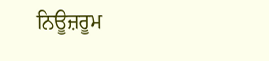ਨਿਊਜ਼ਰੂਮ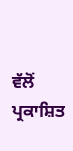ਵੱਲੋਂ ਪ੍ਰਕਾਸ਼ਿਤ